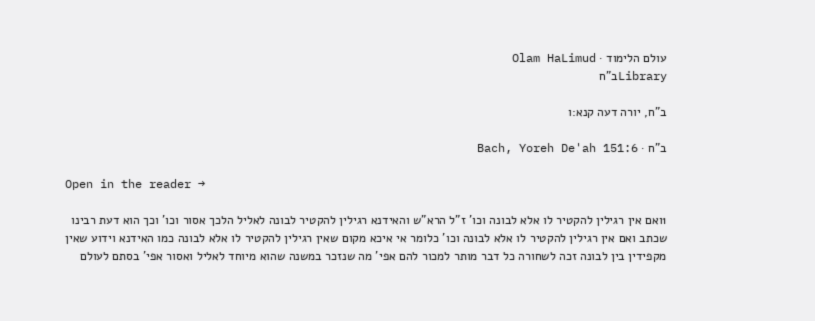עולם הלימוד · Olam HaLimud
Libraryב"ח

ב"ח, יורה דעה קנא:ו

ב"ח · Bach, Yoreh De'ah 151:6

Open in the reader →

1ואם אין רגילין להקטיר לו אלא לבונה וכו' ז"ל הרא"ש והאידנא רגילין להקטיר לבונה לאליל הלכך אסור וכו' וכך הוא דעת רבינו שכתב ואם אין רגילין להקטיר לו אלא לבונה וכו' כלומר אי איכא מקום שאין רגילין להקטיר לו אלא לבונה כמו האידנא וידוע שאין מקפידין בין לבונה זכה לשחורה כל דבר מותר למכור להם אפי' מה שנזכר במשנה שהוא מיוחד לאליל ואסור אפי' בסתם לעולם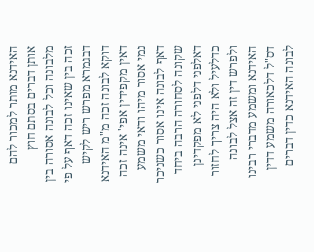האידנא מותר למכור להם אותן דברים בסתם חוץ מלבונה וכל לבונה אסורה בין זכה בין שאינו זכה דאף על פי דבגמרא מפרש ריש לקיש דוקא לבונה זכה מ"מ האידנא דאין מקפידין אפי' אינה זכה נמי אסור מיהו ודאי משמע דאף לבונה אינו אסור כשניכר שקונה לסחורה הרבה ביחד דאלפני דלפני לא מפקדינן כדלעיל ולא היה צריך לחזור ולפרש דין זה אצל לבונה האידנא ומשמע מדברי רבינו דס"ל דלכאורה משמע דדין לבונה האידנא כדין דברים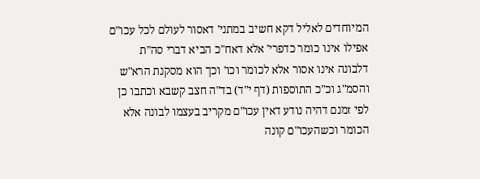המיוחדים לאליל דקא חשיב במתני' דאסור לעולם לכל עכו"ם אפילו אינו כומר כדפרי' אלא דאח"כ הביא דברי סה"ת דלבונה אינו אסור אלא לכומר וכו' וכך הוא מסקנת הרא"ש והסמ"ג וכ"כ התוספות (דף י"ד) בד"ה חצב קשבא וכתבו כן לפי זמנם דהיה נודע דאין עכו"ם מקריב בעצמו לבונה אלא הכומר וכשהעכו"ם קונה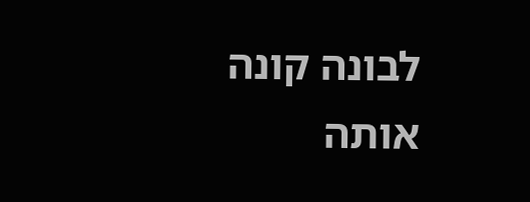לבונה קונה אותה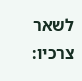לשאר צרכיו: